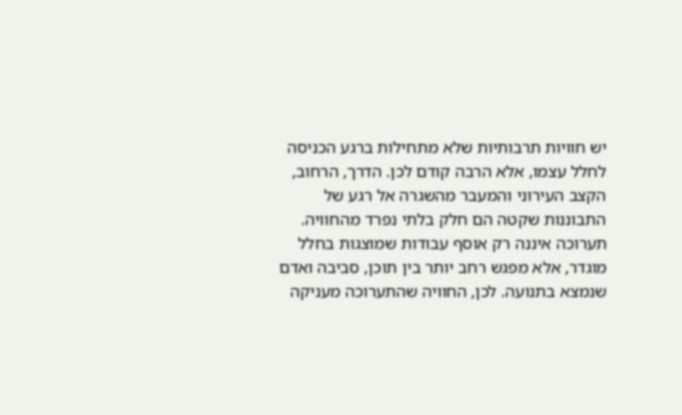יש חוויות תרבותיות שלא מתחילות ברגע הכניסה לחלל עצמו, אלא הרבה קודם לכן. הדרך, הרחוב, הקצב העירוני והמעבר מהשגרה אל רגע של התבוננות שקטה הם חלק בלתי נפרד מהחוויה.
תערוכה איננה רק אוסף עבודות שמוצגות בחלל מוגדר, אלא מפגש רחב יותר בין תוכן, סביבה ואדם שנמצא בתנועה. לכן, החוויה שהתערוכה מעניקה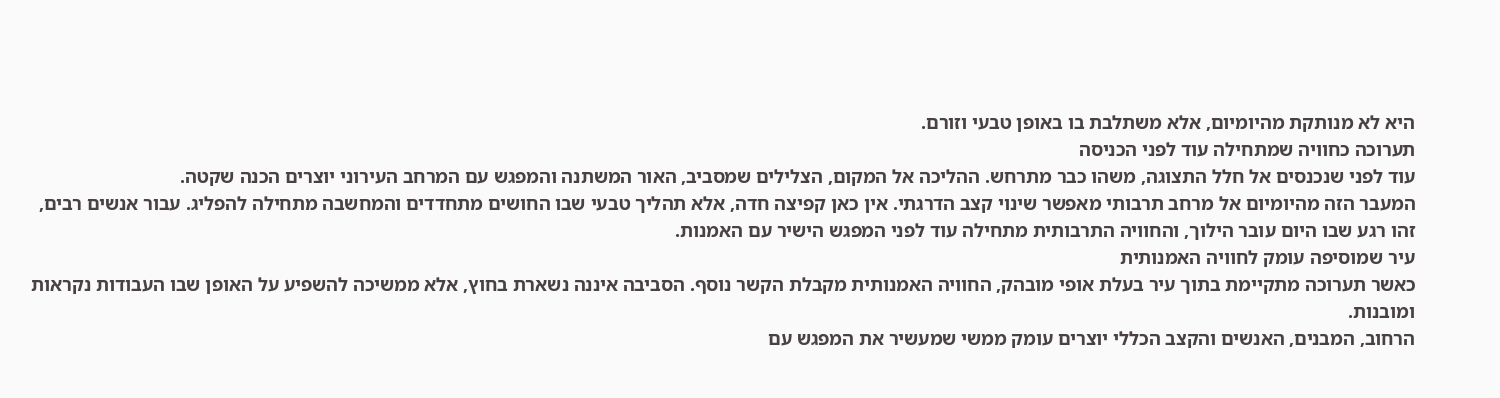היא לא מנותקת מהיומיום, אלא משתלבת בו באופן טבעי וזורם.
תערוכה כחוויה שמתחילה עוד לפני הכניסה
עוד לפני שנכנסים אל חלל התצוגה, משהו כבר מתרחש. ההליכה אל המקום, הצלילים שמסביב, האור המשתנה והמפגש עם המרחב העירוני יוצרים הכנה שקטה.
המעבר הזה מהיומיום אל מרחב תרבותי מאפשר שינוי קצב הדרגתי. אין כאן קפיצה חדה, אלא תהליך טבעי שבו החושים מתחדדים והמחשבה מתחילה להפליג. עבור אנשים רבים, זהו רגע שבו היום עובר הילוך, והחוויה התרבותית מתחילה עוד לפני המפגש הישיר עם האמנות.
עיר שמוסיפה עומק לחוויה האמנותית
כאשר תערוכה מתקיימת בתוך עיר בעלת אופי מובהק, החוויה האמנותית מקבלת הקשר נוסף. הסביבה איננה נשארת בחוץ, אלא ממשיכה להשפיע על האופן שבו העבודות נקראות ומובנות.
הרחוב, המבנים, האנשים והקצב הכללי יוצרים עומק ממשי שמעשיר את המפגש עם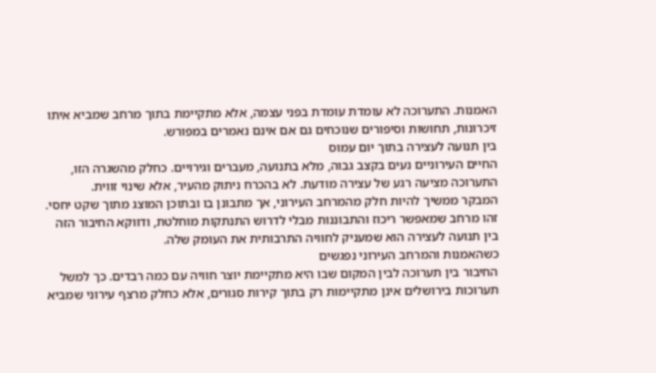האמנות. התערוכה לא עומדת עומדת בפני עצמה, אלא מתקיימת בתוך מרחב שמביא איתו זיכרונות, תחושות וסיפורים שנוכחים גם אם אינם נאמרים במפורש.
בין תנועה לעצירה בתוך יום עמוס
החיים העירוניים נעים בקצב גבוה, מלא בתנועה, מעברים וגירויים. כחלק מהשגרה הזו, התערוכה מציעה רגע של עצירה מודעת. לא בהכרח ניתוק מהעיר, אלא שינוי זווית.
המבקר ממשיך להיות חלק מהמרחב העירוני, אך מתבונן בו ובתוכן המוצג מתוך שקט יחסי. זהו מרחב שמאפשר ריכוז והתבוננות מבלי לדרוש התנתקות מוחלטת, ודווקא החיבור הזה בין תנועה לעצירה הוא שמעניק לחוויה התרבותית את העומק שלה.
כשהאמנות והמרחב העירוני נפגשים
החיבור בין תערוכה לבין המקום שבו היא מתקיימת יוצר חוויה עם כמה רבדים. כך למשל תערוכות בירושלים אינן מתקיימות רק בתוך קירות סגורים, אלא כחלק מרצף עירוני שמביא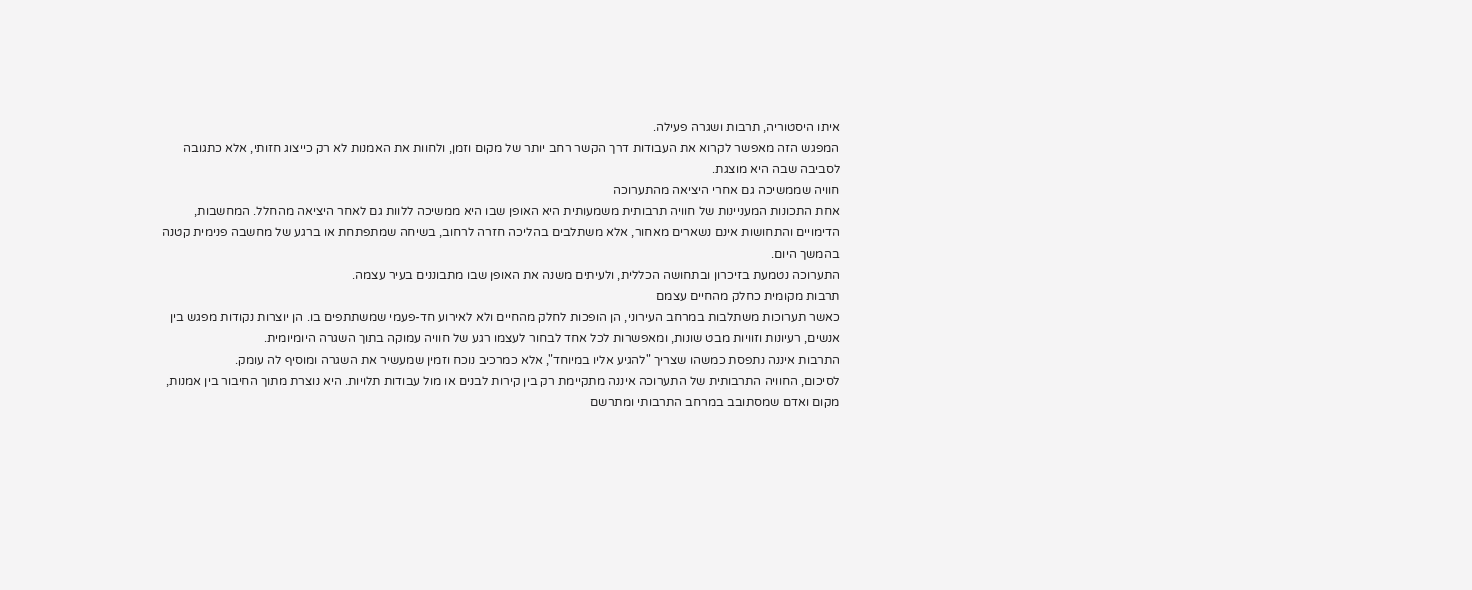איתו היסטוריה, תרבות ושגרה פעילה.
המפגש הזה מאפשר לקרוא את העבודות דרך הקשר רחב יותר של מקום וזמן, ולחוות את האמנות לא רק כייצוג חזותי, אלא כתגובה לסביבה שבה היא מוצגת.
חוויה שממשיכה גם אחרי היציאה מהתערוכה
אחת התכונות המעניינות של חוויה תרבותית משמעותית היא האופן שבו היא ממשיכה ללוות גם לאחר היציאה מהחלל. המחשבות, הדימויים והתחושות אינם נשארים מאחור, אלא משתלבים בהליכה חזרה לרחוב, בשיחה שמתפתחת או ברגע של מחשבה פנימית קטנה בהמשך היום.
התערוכה נטמעת בזיכרון ובתחושה הכללית, ולעיתים משנה את האופן שבו מתבוננים בעיר עצמה.
תרבות מקומית כחלק מהחיים עצמם
כאשר תערוכות משתלבות במרחב העירוני, הן הופכות לחלק מהחיים ולא לאירוע חד-פעמי שמשתתפים בו. הן יוצרות נקודות מפגש בין אנשים, רעיונות וזוויות מבט שונות, ומאפשרות לכל אחד לבחור לעצמו רגע של חוויה עמוקה בתוך השגרה היומיומית.
התרבות איננה נתפסת כמשהו שצריך "להגיע אליו במיוחד", אלא כמרכיב נוכח וזמין שמעשיר את השגרה ומוסיף לה עומק.
לסיכום, החוויה התרבותית של התערוכה איננה מתקיימת רק בין קירות לבנים או מול עבודות תלויות. היא נוצרת מתוך החיבור בין אמנות, מקום ואדם שמסתובב במרחב התרבותי ומתרשם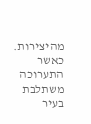מהיצירות. כאשר התערוכה משתלבת בעיר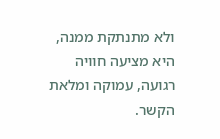ולא מתנתקת ממנה, היא מציעה חוויה רגועה, עמוקה ומלאת הקשר.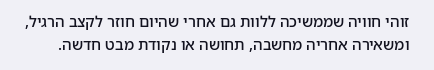זוהי חוויה שממשיכה ללוות גם אחרי שהיום חוזר לקצב הרגיל, ומשאירה אחריה מחשבה, תחושה או נקודת מבט חדשה.